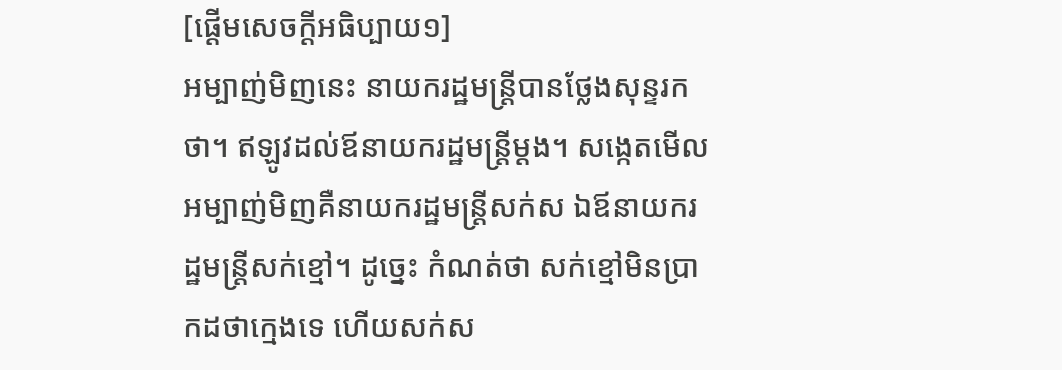[ផ្ដើមសេចក្ដីអធិប្បាយ១]
អម្បាញ់មិញនេះ នាយករដ្ឋមន្រ្តីបានថ្លែងសុន្ទរកថា។ ឥឡូវដល់ឪនាយករដ្ឋមន្រ្តីម្ដង។ សង្កេតមើល អម្បាញ់មិញគឺនាយករដ្ឋមន្រ្តីសក់ស ឯឪនាយករដ្ឋមន្រ្តីសក់ខ្មៅ។ ដូច្នេះ កំណត់ថា សក់ខ្មៅមិនប្រាកដថាក្មេងទេ ហើយសក់ស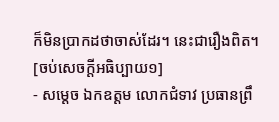ក៏មិនប្រាកដថាចាស់ដែរ។ នេះជារឿងពិត។
[ចប់សេចក្ដីអធិប្បាយ១]
- សម្តេច ឯកឧត្តម លោកជំទាវ ប្រធានព្រឹ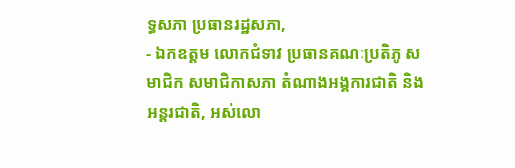ទ្ធសភា ប្រធានរដ្ឋសភា,
- ឯកឧត្តម លោកជំទាវ ប្រធានគណៈប្រតិភូ សមាជិក សមាជិកាសភា តំណាងអង្គការជាតិ និងអន្តរជាតិ, អស់លោ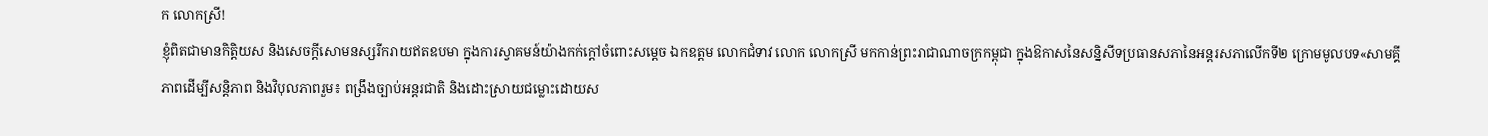ក លោកស្រី!
ខ្ញុំពិតជាមានកិត្តិយស និងសេចក្តីសោមនស្សរីករាយឥតឧបមា ក្នុងការស្វាគមន៍យ៉ាងកក់ក្តៅចំពោះសម្តេច ឯកឧត្តម លោកជំទាវ លោក លោកស្រី មកកាន់ព្រះរាជាណាចក្រកម្ពុជា ក្នុងឱកាសនៃសន្និសីទប្រធានសភានៃអន្តរសភាលើកទី២ ក្រោមមូលបទ«សាមគ្គីភាពដើម្បីសន្តិភាព និងវិបុលភាពរួម៖ ពង្រឹងច្បាប់អន្តរជាតិ និងដោះស្រាយជម្លោះដោយស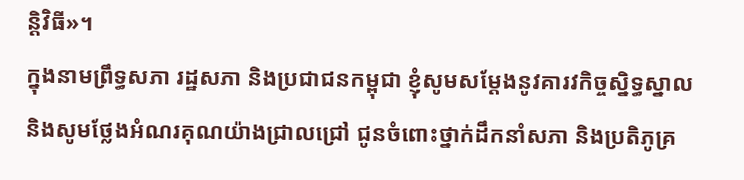ន្តិវិធី»។
ក្នុងនាមព្រឹទ្ធសភា រដ្ឋសភា និងប្រជាជនកម្ពុជា ខ្ញុំសូមសម្តែងនូវគារវកិច្ចស្និទ្ធស្នាល និងសូមថ្លែងអំណរគុណយ៉ាងជ្រាលជ្រៅ ជូនចំពោះថ្នាក់ដឹកនាំសភា និងប្រតិភូគ្រ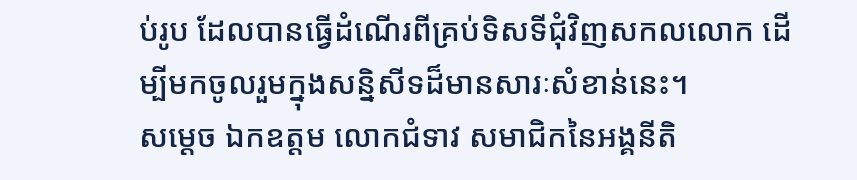ប់រូប ដែលបានធ្វើដំណើរពីគ្រប់ទិសទីជុំវិញសកលលោក ដើម្បីមកចូលរួមក្នុងសន្និសីទដ៏មានសារៈសំខាន់នេះ។
សម្តេច ឯកឧត្តម លោកជំទាវ សមាជិកនៃអង្គនីតិ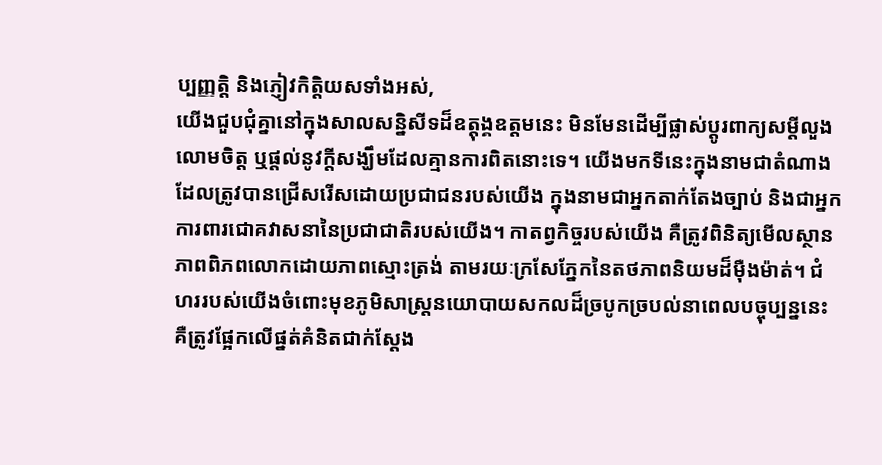ប្បញ្ញត្តិ និងភ្ញៀវកិត្តិយសទាំងអស់,
យើងជួបជុំគ្នានៅក្នុងសាលសន្និសីទដ៏ឧត្តុង្គឧត្តមនេះ មិនមែនដើម្បីផ្លាស់ប្តូរពាក្យសម្តីលួងលោមចិត្ត ឬផ្តល់នូវក្តីសង្ឃឹមដែលគ្មានការពិតនោះទេ។ យើងមកទីនេះក្នុងនាមជាតំណាងដែលត្រូវបានជ្រើសរើសដោយប្រជាជនរបស់យើង ក្នុងនាមជាអ្នកតាក់តែងច្បាប់ និងជាអ្នកការពារជោគវាសនានៃប្រជាជាតិរបស់យើង។ កាតព្វកិច្ចរបស់យើង គឺត្រូវពិនិត្យមើលស្ថានភាពពិភពលោកដោយភាពស្មោះត្រង់ តាមរយៈក្រសែភ្នែកនៃតថភាពនិយមដ៏ម៉ឺងម៉ាត់។ ជំហររបស់យើងចំពោះមុខភូមិសាស្ត្រនយោបាយសកលដ៏ច្របូកច្របល់នាពេលបច្ចុប្បន្ននេះ គឺត្រូវផ្អែកលើផ្នត់គំនិតជាក់ស្តែង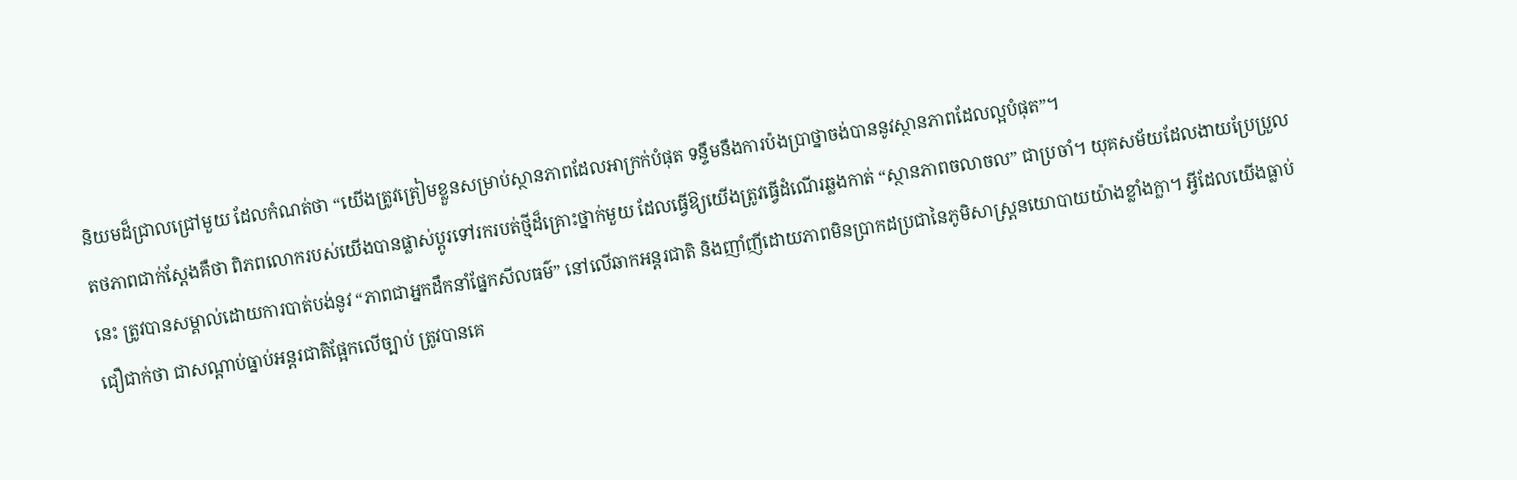និយមដ៏ជ្រាលជ្រៅមួយ ដែលកំណត់ថា “យើងត្រូវត្រៀមខ្លួនសម្រាប់ស្ថានភាពដែលអាក្រក់បំផុត ទន្ទឹមនឹងការប៉ងប្រាថ្នាចង់បាននូវស្ថានភាពដែលល្អបំផុត”។
តថភាពជាក់ស្តែងគឺថា ពិភពលោករបស់យើងបានផ្លាស់ប្តូរទៅរករបត់ថ្មីដ៏គ្រោះថ្នាក់មួយ ដែលធ្វើឱ្យយើងត្រូវធ្វើដំណើរឆ្លងកាត់ “ស្ថានភាពចលាចល” ជាប្រចាំ។ យុគសម័យដែលងាយប្រែប្រួលនេះ ត្រូវបានសម្គាល់ដោយការបាត់បង់នូវ “ភាពជាអ្នកដឹកនាំផ្នែកសីលធម៌” នៅលើឆាកអន្តរជាតិ និងញាំញីដោយភាពមិនប្រាកដប្រជានៃភូមិសាស្ត្រនយោបាយយ៉ាងខ្លាំងក្លា។ អ្វីដែលយើងធ្លាប់ជឿជាក់ថា ជាសណ្តាប់ធ្នាប់អន្តរជាតិផ្អែកលើច្បាប់ ត្រូវបានគេ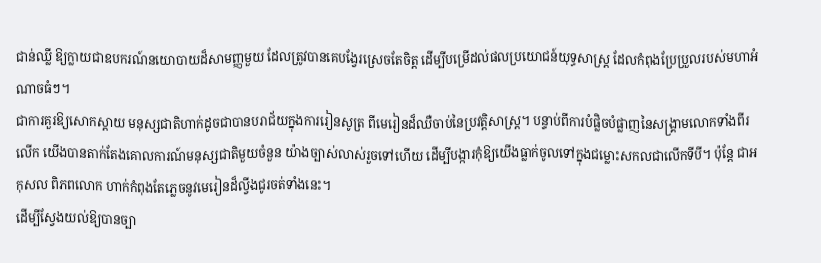ជាន់ឈ្លី ឱ្យក្លាយជាឧបករណ៍នយោបាយដ៏សាមញ្ញមួយ ដែលត្រូវបានគេបង្វែរស្រេចតែចិត្ត ដើម្បីបម្រើដល់ផលប្រយោជន៍យុទ្ធសាស្ត្រ ដែលកំពុងប្រែប្រួលរបស់មហាអំណាចធំៗ។
ជាការគួរឱ្យសោកស្តាយ មនុស្សជាតិហាក់ដូចជាបានបរាជ័យក្នុងការរៀនសូត្រ ពីមេរៀនដ៏ឈឺចាប់នៃប្រវត្តិសាស្ត្រ។ បន្ទាប់ពីការបំផ្លិចបំផ្លាញនៃសង្គ្រាមលោកទាំងពីរលើក យើងបានតាក់តែងគោលការណ៍មនុស្សជាតិមួយចំនួន យ៉ាងច្បាស់លាស់រួចទៅហើយ ដើម្បីបង្ការកុំឱ្យយើងធ្លាក់ចូលទៅក្នុងជម្លោះសកលជាលើកទីបី។ ប៉ុន្តែ ជាអកុសល ពិភពលោក ហាក់កំពុងតែភ្លេចនូវមេរៀនដ៏ល្វីងជូរចត់ទាំងនេះ។
ដើម្បីស្វែងយល់ឱ្យបានច្បា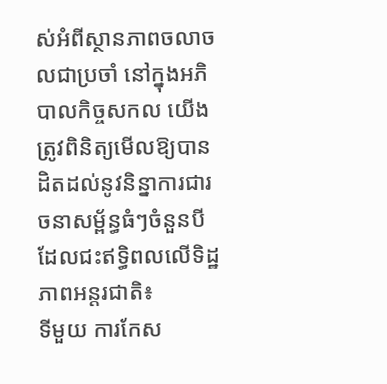ស់អំពីស្ថានភាពចលាចលជាប្រចាំ នៅក្នុងអភិបាលកិច្ចសកល យើងត្រូវពិនិត្យមើលឱ្យបានដិតដល់នូវនិន្នាការជារចនាសម្ព័ន្ធធំៗចំនួនបី ដែលជះឥទ្ធិពលលើទិដ្ឋភាពអន្តរជាតិ៖
ទីមួយ ការកែស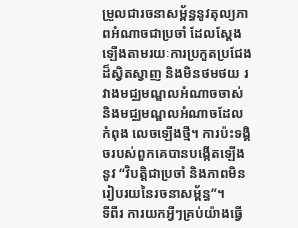ម្រួលជារចនាសម្ព័ន្ធនូវតុល្យភាពអំណាចជាប្រចាំ ដែលស្តែងឡើងតាមរយៈការប្រកួតប្រជែងដ៏ស្វិតស្វាញ និងមិនថមថយ រវាងមជ្ឈមណ្ឌលអំណាចចាស់ និងមជ្ឈមណ្ឌលអំណាចដែលកំពុង លេចឡើងថ្មី។ ការប៉ះទង្គិចរបស់ពួកគេបានបង្កើតឡើងនូវ “វិបត្តិជាប្រចាំ និងភាពមិនរៀបរយនៃរចនាសម្ព័ន្ធ”។
ទីពីរ ការយកអ្វីៗគ្រប់យ៉ាងធ្វើ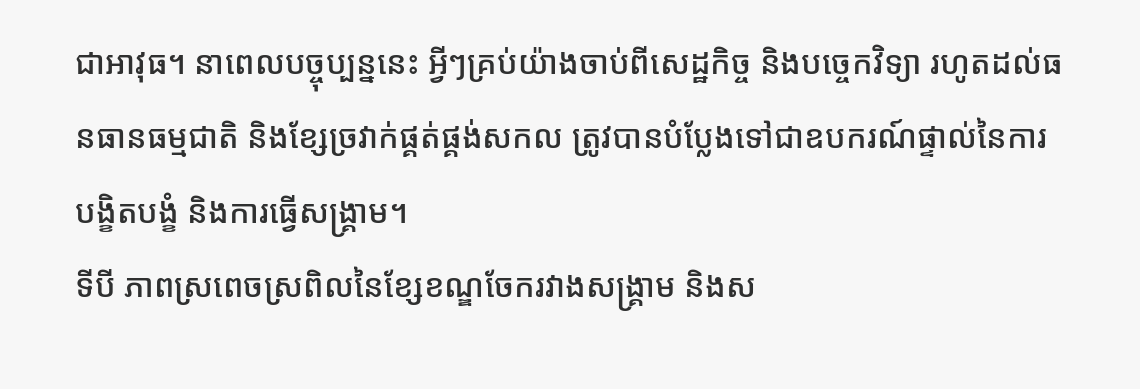ជាអាវុធ។ នាពេលបច្ចុប្បន្ននេះ អ្វីៗគ្រប់យ៉ាងចាប់ពីសេដ្ឋកិច្ច និងបច្ចេកវិទ្យា រហូតដល់ធនធានធម្មជាតិ និងខ្សែច្រវាក់ផ្គត់ផ្គង់សកល ត្រូវបានបំប្លែងទៅជាឧបករណ៍ផ្ទាល់នៃការបង្ខិតបង្ខំ និងការធ្វើសង្គ្រាម។
ទីបី ភាពស្រពេចស្រពិលនៃខ្សែខណ្ឌចែករវាងសង្គ្រាម និងស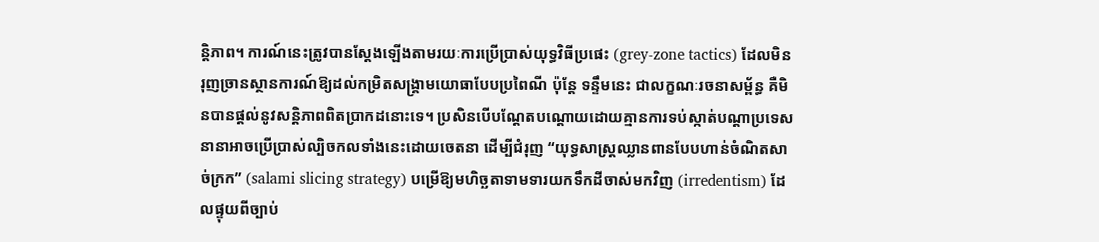ន្តិភាព។ ការណ៍នេះត្រូវបានស្តែងឡើងតាមរយៈការប្រើប្រាស់យុទ្ធវិធីប្រផេះ (grey-zone tactics) ដែលមិនរុញច្រានស្ថានការណ៍ឱ្យដល់កម្រិតសង្គ្រាមយោធាបែបប្រពៃណី ប៉ុន្តែ ទន្ទឹមនេះ ជាលក្ខណៈរចនាសម្ព័ន្ធ គឺមិនបានផ្តល់នូវសន្តិភាពពិតប្រាកដនោះទេ។ ប្រសិនបើបណ្តែតបណ្តោយដោយគ្មានការទប់ស្កាត់បណ្តាប្រទេសនានាអាចប្រើប្រាស់ល្បិចកលទាំងនេះដោយចេតនា ដើម្បីជំរុញ “យុទ្ធសាស្ត្រឈ្លានពានបែបហាន់ចំណិតសាច់ក្រក” (salami slicing strategy) បម្រើឱ្យមហិច្ឆតាទាមទារយកទឹកដីចាស់មកវិញ (irredentism) ដែលផ្ទុយពីច្បាប់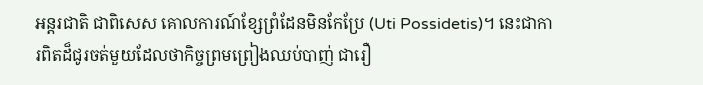អន្តរជាតិ ជាពិសេស គោលការណ៍ខ្សែព្រំដែនមិនកែប្រែ (Uti Possidetis)។ នេះជាការពិតដ៏ជូរចត់មួយដែលថាកិច្ចព្រមព្រៀងឈប់បាញ់ ជារឿ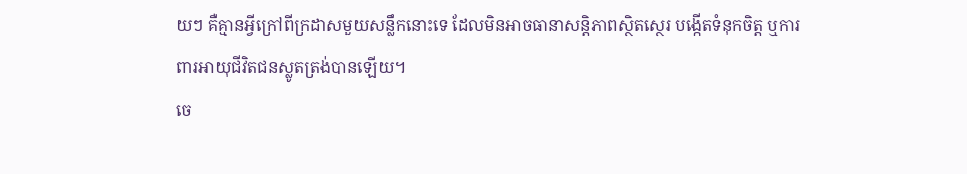យៗ គឺគ្មានអ្វីក្រៅពីក្រដាសមួយសន្លឹកនោះទេ ដែលមិនអាចធានាសន្តិភាពស្ថិតស្ថេរ បង្កើតទំនុកចិត្ត ឬការពារអាយុជីវិតជនស្លូតត្រង់បានឡើយ។
ចេ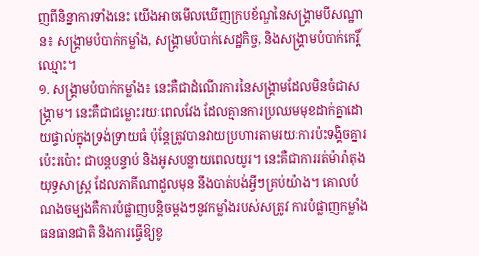ញពីនិន្នាការទាំងនេះ យើងអាចមើលឃើញក្របខ័ណ្ឌនៃសង្គ្រាមបីសណ្ឋាន៖ សង្គ្រាមបំបាក់កម្លាំង, សង្គ្រាមបំបាក់សេដ្ឋកិច្ច, និងសង្គ្រាមបំបាក់កេរ្តិ៍ឈ្មោះ។
១. សង្គ្រាមបំបាក់កម្លាំង៖ នេះគឺជាដំណើរការនៃសង្គ្រាមដែលមិនចំជាសង្គ្រាម។ នេះគឺជាជម្លោះរយៈពេលវែង ដែលគ្មានការប្រឈមមុខដាក់គ្នាដោយផ្ទាល់ក្នុងទ្រង់ទ្រាយធំ ប៉ុន្តែត្រូវបានវាយប្រហារតាមរយៈការប៉ះទង្គិចគ្នារប៉េះរប៉ោះ ជាបន្តបន្ទាប់ និងអូសបន្លាយពេលយូរ។ នេះគឺជាការរត់ម៉ារ៉ាតុងយុទ្ធសាស្ត្រ ដែលភាគីណាដួលមុន នឹងបាត់បង់អ្វីៗគ្រប់យ៉ាង។ គោលបំណងចម្បងគឺការបំផ្លាញបន្តិចម្តងៗនូវកម្លាំងរបស់សត្រូវ ការបំផ្លាញកម្លាំងធនធានជាតិ និងការធ្វើឱ្យខូ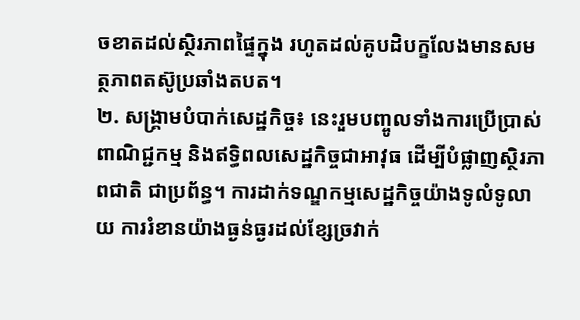ចខាតដល់ស្ថិរភាពផ្ទៃក្នុង រហូតដល់គូបដិបក្ខលែងមានសមត្ថភាពតស៊ូប្រឆាំងតបត។
២. សង្គ្រាមបំបាក់សេដ្ឋកិច្ច៖ នេះរួមបញ្ចូលទាំងការប្រើប្រាស់ពាណិជ្ជកម្ម និងឥទ្ធិពលសេដ្ឋកិច្ចជាអាវុធ ដើម្បីបំផ្លាញស្ថិរភាពជាតិ ជាប្រព័ន្ធ។ ការដាក់ទណ្ឌកម្មសេដ្ឋកិច្ចយ៉ាងទូលំទូលាយ ការរំខានយ៉ាងធ្ងន់ធ្ងរដល់ខ្សែច្រវាក់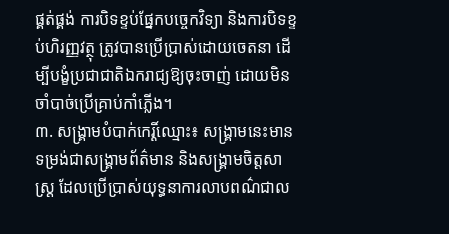ផ្គត់ផ្គង់ ការបិទខ្ទប់ផ្នែកបច្ចេកវិទ្យា និងការបិទខ្ទប់ហិរញ្ញវត្ថុ ត្រូវបានប្រើប្រាស់ដោយចេតនា ដើម្បីបង្ខំប្រជាជាតិឯករាជ្យឱ្យចុះចាញ់ ដោយមិនចាំបាច់ប្រើគ្រាប់កាំភ្លើង។
៣. សង្គ្រាមបំបាក់កេរ្តិ៍ឈ្មោះ៖ សង្គ្រាមនេះមានទម្រង់ជាសង្គ្រាមព័ត៌មាន និងសង្គ្រាមចិត្តសាស្ត្រ ដែលប្រើប្រាស់យុទ្ធនាការលាបពណ៌ជាល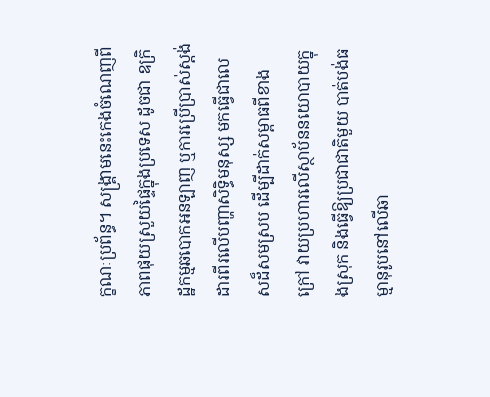ក្ខណៈប្រព័ន្ធ។ សង្គ្រាមនេះកេងចំណេញពីភាពផុយស្រួយផ្ទៃក្នុងប្រទេស ដូចជា ឧក្រិដ្ឋកម្មឆបោកអនឡាញ ឬការប្រើប្រាស់ស្តង់ដារពីរលើបញ្ហាសិទ្ធិមនុស្ស មកធ្វើជាលេសដ៏សមស្រប ដើម្បីដាក់សម្ពាធពីខាងក្រៅ វាយប្រហារលើស្ថាប័ននយោបាយក្នុងស្រុក និងធ្វើឱ្យប្រជាជាតិមួយ បាត់បង់ធម្មានុរូបនៅលើឆា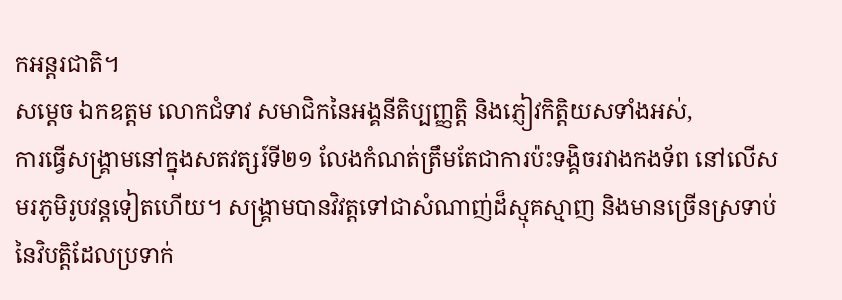កអន្តរជាតិ។
សម្តេច ឯកឧត្តម លោកជំទាវ សមាជិកនៃអង្គនីតិប្បញ្ញត្តិ និងភ្ញៀវកិត្តិយសទាំងអស់,
ការធ្វើសង្គ្រាមនៅក្នុងសតវត្សរ៍ទី២១ លែងកំណត់ត្រឹមតែជាការប៉ះទង្គិចរវាងកងទ័ព នៅលើសមរភូមិរូបវន្តទៀតហើយ។ សង្គ្រាមបានវិវត្តទៅជាសំណាញ់ដ៏ស្មុគស្មាញ និងមានច្រើនស្រទាប់នៃវិបត្តិដែលប្រទាក់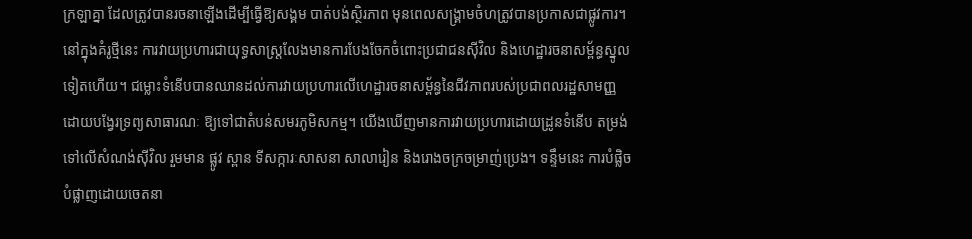ក្រឡាគ្នា ដែលត្រូវបានរចនាឡើងដើម្បីធ្វើឱ្យសង្គម បាត់បង់ស្ថិរភាព មុនពេលសង្គ្រាមចំហត្រូវបានប្រកាសជាផ្លូវការ។
នៅក្នុងគំរូថ្មីនេះ ការវាយប្រហារជាយុទ្ធសាស្រ្តលែងមានការបែងចែកចំពោះប្រជាជនស៊ីវិល និងហេដ្ឋារចនាសម្ព័ន្ធស្នូលទៀតហើយ។ ជម្លោះទំនើបបានឈានដល់ការវាយប្រហារលើហេដ្ឋារចនាសម្ព័ន្ធនៃជីវភាពរបស់ប្រជាពលរដ្ឋសាមញ្ញ ដោយបង្វែរទ្រព្យសាធារណៈ ឱ្យទៅជាតំបន់សមរភូមិសកម្ម។ យើងឃើញមានការវាយប្រហារដោយដ្រូនទំនើប តម្រង់ទៅលើសំណង់ស៊ីវិល រួមមាន ផ្លូវ ស្ពាន ទីសក្ការៈសាសនា សាលារៀន និងរោងចក្រចម្រាញ់ប្រេង។ ទន្ទឹមនេះ ការបំផ្លិចបំផ្លាញដោយចេតនា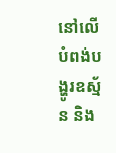នៅលើបំពង់បង្ហូរឧស្ម័ន និង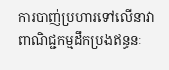ការបាញ់ប្រហារទៅលើនាវាពាណិជ្ជកម្មដឹកប្រងឥន្ធនៈ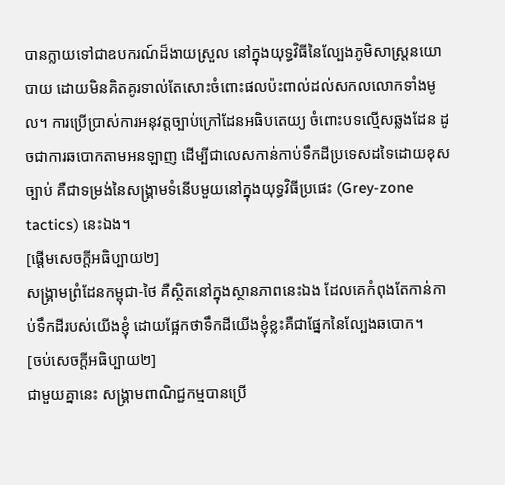បានក្លាយទៅជាឧបករណ៍ដ៏ងាយស្រួល នៅក្នុងយុទ្ធវិធីនៃល្បែងភូមិសាស្ត្រនយោបាយ ដោយមិនគិតគូរទាល់តែសោះចំពោះផលប៉ះពាល់ដល់សកលលោកទាំងមូល។ ការប្រើប្រាស់ការអនុវត្តច្បាប់ក្រៅដែនអធិបតេយ្យ ចំពោះបទល្មើសឆ្លងដែន ដូចជាការឆបោកតាមអនឡាញ ដើម្បីជាលេសកាន់កាប់ទឹកដីប្រទេសដទៃដោយខុសច្បាប់ គឺជាទម្រង់នៃសង្គ្រាមទំនើបមួយនៅក្នុងយុទ្ធវិធីប្រផេះ (Grey-zone tactics) នេះឯង។
[ផ្ដើមសេចក្ដីអធិប្បាយ២]
សង្រ្គាមព្រំដែនកម្ពុជា-ថៃ គឺស្ថិតនៅក្នុងស្ថានភាពនេះឯង ដែលគេកំពុងតែកាន់កាប់ទឹកដីរបស់យើងខ្ញុំ ដោយផ្អែកថាទឹកដីយើងខ្ញុំខ្លះគឺជាផ្នែកនៃល្បែងឆបោក។
[ចប់សេចក្ដីអធិប្បាយ២]
ជាមួយគ្នានេះ សង្គ្រាមពាណិជ្ជកម្មបានប្រើ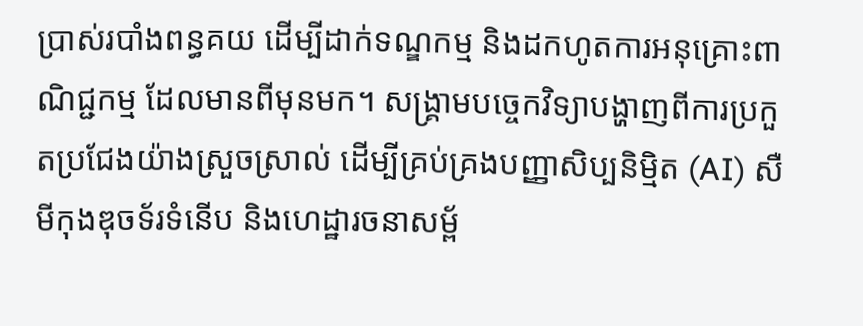ប្រាស់របាំងពន្ធគយ ដើម្បីដាក់ទណ្ឌកម្ម និងដកហូតការអនុគ្រោះពាណិជ្ជកម្ម ដែលមានពីមុនមក។ សង្គ្រាមបច្ចេកវិទ្យាបង្ហាញពីការប្រកួតប្រជែងយ៉ាងស្រួចស្រាល់ ដើម្បីគ្រប់គ្រងបញ្ញាសិប្បនិម្មិត (AI) សឺមីកុងឌុចទ័រទំនើប និងហេដ្ឋារចនាសម្ព័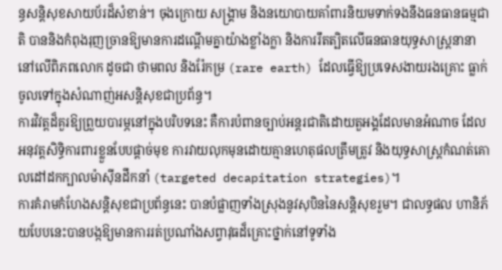ន្ធសន្តិសុខសាយប័រដ៏សំខាន់។ ចុងក្រោយ សង្គ្រាម និងនយោបាយគាំពារនិយមទាក់ទងនឹងធនធានធម្មជាតិ បាននិងកំពុងរុញច្រានឱ្យមានការដណ្តើមគ្នាយ៉ាងខ្លាំងក្លា និងការរឹតត្បិតលើធនធានយុទ្ធសាស្ត្រនានា នៅលើពិភពលោក ដូចជា ថាមពល និងរ៉ែកម្រ (rare earth) ដែលធ្វើឱ្យប្រទេសងាយរងគ្រោះ ធ្លាក់ចូលទៅក្នុងសំណាញ់អសន្តិសុខជាប្រព័ន្ធ។
ការវិវត្តដ៏គួរឱ្យព្រួយបារម្ភនៅក្នុងបរិបទនេះ គឺការបំពានច្បាប់អន្តរជាតិដោយតួអង្គដែលមានអំណាច ដែលអនុវត្តសិទ្ធិការពារខ្លួនបែបផ្តាច់មុខ ការវាយលុកមុនដោយគ្មានហេតុផលត្រឹមត្រូវ និងយុទ្ធសាស្ត្រកំណត់គោលដៅដកក្បាលម៉ាស៊ីនដឹកនាំ (targeted decapitation strategies)។
ការគំរាមកំហែងសន្តិសុខជាប្រព័ន្ធនេះ បានបំផ្លាញទាំងស្រុងនូវសុបិននៃសន្តិសុខរួម។ ជាលទ្ធផល ហានិភ័យបែបនេះបានបង្កឱ្យមានការរត់ប្រណាំងសព្វាវុធដ៏គ្រោះថ្នាក់នៅទូទាំង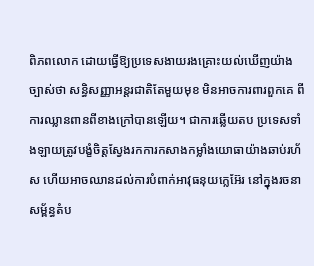ពិភពលោក ដោយធ្វើឱ្យប្រទេសងាយរងគ្រោះយល់ឃើញយ៉ាងច្បាស់ថា សន្ធិសញ្ញាអន្តរជាតិតែមួយមុខ មិនអាចការពារពួកគេ ពីការឈ្លានពានពីខាងក្រៅបានឡើយ។ ជាការឆ្លើយតប ប្រទេសទាំងឡាយត្រូវបង្ខំចិត្តស្វែងរកការកសាងកម្លាំងយោធាយ៉ាងឆាប់រហ័ស ហើយអាចឈានដល់ការបំពាក់អាវុធនុយក្លេអ៊ែរ នៅក្នុងរចនាសម្ព័ន្ធតំប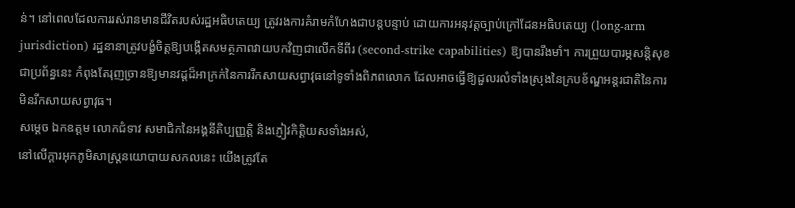ន់។ នៅពេលដែលការរស់រានមានជីវិតរបស់រដ្ឋអធិបតេយ្យ ត្រូវរងការគំរាមកំហែងជាបន្តបន្ទាប់ ដោយការអនុវត្តច្បាប់ក្រៅដែនអធិបតេយ្យ (long-arm jurisdiction) រដ្ឋនានាត្រូវបង្ខំចិត្តឱ្យបង្កើតសមត្ថភាពវាយបកវិញជាលើកទីពីរ (second-strike capabilities) ឱ្យបានរឹងមាំ។ ការព្រួយបារម្ភសន្តិសុខជាប្រព័ន្ធនេះ កំពុងតែរុញច្រានឱ្យមានវដ្តដ៏អាក្រក់នៃការរីកសាយសព្វាវុធនៅទូទាំងពិភពលោក ដែលអាចធ្វើឱ្យដួលរលំទាំងស្រុងនៃក្របខ័ណ្ឌអន្តរជាតិនៃការមិនរីកសាយសព្វាវុធ។
សម្តេច ឯកឧត្តម លោកជំទាវ សមាជិកនៃអង្គនីតិប្បញ្ញត្តិ និងភ្ញៀវកិត្តិយសទាំងអស់,
នៅលើក្តារអុកភូមិសាស្ត្រនយោបាយសកលនេះ យើងត្រូវតែ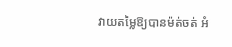វាយតម្លៃឱ្យបានម៉ត់ចត់ អំ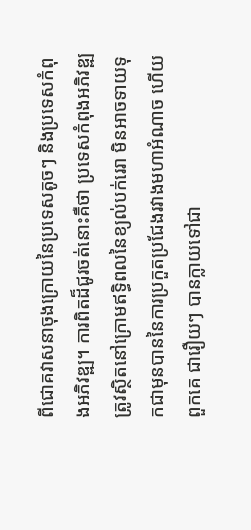ពីជោគវាសនាចុងក្រោយនៃប្រទេសតូចៗ និងប្រទេសកំពុងអភិវឌ្ឍ។ ការពិតដ៏ជូរចត់នោះគឺថា ប្រទេសកំពុងអភិវឌ្ឍ ត្រូវស្ថិតនៅក្រោមឥទ្ធិពលនៃខ្យល់បក់រេរា មិនអាចទាយទុកជាមុនបាននៃការប្រកួតប្រជែងរវាងមហាអំណាច ហើយពួកគេ ជារឿយៗ បានក្លាយទៅជា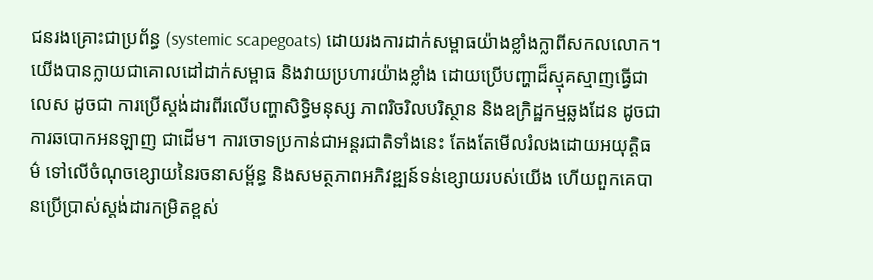ជនរងគ្រោះជាប្រព័ន្ធ (systemic scapegoats) ដោយរងការដាក់សម្ពាធយ៉ាងខ្លាំងក្លាពីសកលលោក។ យើងបានក្លាយជាគោលដៅដាក់សម្ពាធ និងវាយប្រហារយ៉ាងខ្លាំង ដោយប្រើបញ្ហាដ៏ស្មុគស្មាញធ្វើជាលេស ដូចជា ការប្រើស្តង់ដារពីរលើបញ្ហាសិទ្ធិមនុស្ស ភាពរិចរិលបរិស្ថាន និងឧក្រិដ្ឋកម្មឆ្លងដែន ដូចជា ការឆបោកអនឡាញ ជាដើម។ ការចោទប្រកាន់ជាអន្តរជាតិទាំងនេះ តែងតែមើលរំលងដោយអយុត្តិធម៌ ទៅលើចំណុចខ្សោយនៃរចនាសម្ព័ន្ធ និងសមត្ថភាពអភិវឌ្ឍន៍ទន់ខ្សោយរបស់យើង ហើយពួកគេបានប្រើប្រាស់ស្តង់ដារកម្រិតខ្ពស់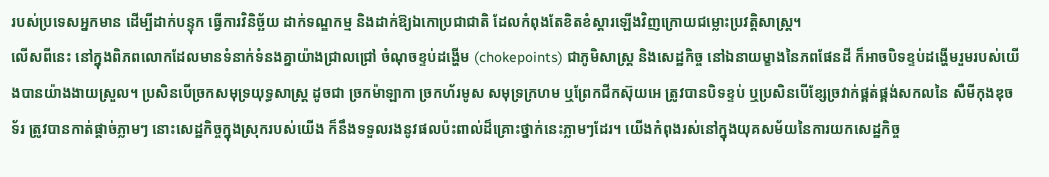របស់ប្រទេសអ្នកមាន ដើម្បីដាក់បន្ទុក ធ្វើការវិនិច្ឆ័យ ដាក់ទណ្ឌកម្ម និងដាក់ឱ្យឯកោប្រជាជាតិ ដែលកំពុងតែខិតខំស្ដារឡើងវិញក្រោយជម្លោះប្រវត្តិសាស្ត្រ។
លើសពីនេះ នៅក្នុងពិភពលោកដែលមានទំនាក់ទំនងគ្នាយ៉ាងជ្រាលជ្រៅ ចំណុចខ្ទប់ដង្ហើម (chokepoints) ជាភូមិសាស្ត្រ និងសេដ្ឋកិច្ច នៅឯនាយម្ខាងនៃភពផែនដី ក៏អាចបិទខ្ទប់ដង្ហើមរួមរបស់យើងបានយ៉ាងងាយស្រួល។ ប្រសិនបើច្រកសមុទ្រយុទ្ធសាស្ត្រ ដូចជា ច្រកម៉ាឡាកា ច្រកហ័រមូស សមុទ្រក្រហម ឬព្រែកជីកស៊ុយអេ ត្រូវបានបិទខ្ទប់ ឬប្រសិនបើខ្សែច្រវាក់ផ្គត់ផ្គង់សកលនៃ សឺមីកុងឌុចទ័រ ត្រូវបានកាត់ផ្តាច់ភ្លាមៗ នោះសេដ្ឋកិច្ចក្នុងស្រុករបស់យើង ក៏នឹងទទួលរងនូវផលប៉ះពាល់ដ៏គ្រោះថ្នាក់នេះភ្លាមៗដែរ។ យើងកំពុងរស់នៅក្នុងយុគសម័យនៃការយកសេដ្ឋកិច្ច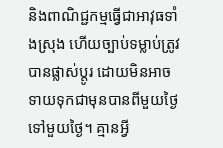និងពាណិជ្ជកម្មធ្វើជាអាវុធទាំងស្រុង ហើយច្បាប់ទម្លាប់ត្រូវបានផ្លាស់ប្តូរ ដោយមិនអាចទាយទុកជាមុនបានពីមួយថ្ងៃទៅមួយថ្ងៃ។ គ្មានអ្វី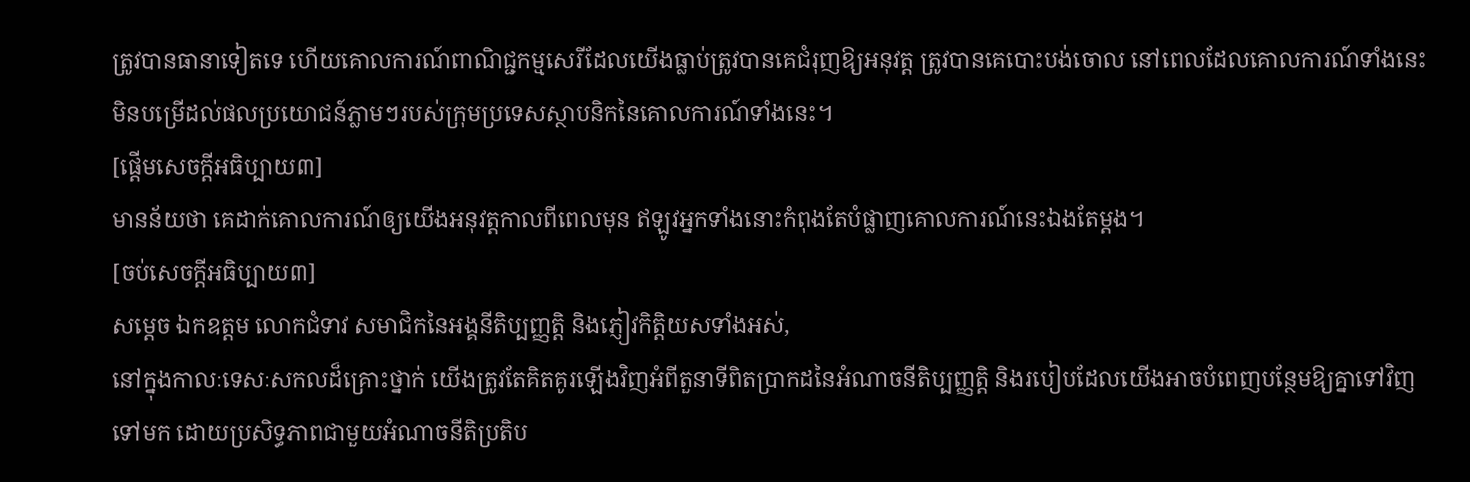ត្រូវបានធានាទៀតទេ ហើយគោលការណ៍ពាណិជ្ជកម្មសេរីដែលយើងធ្លាប់ត្រូវបានគេជំរុញឱ្យអនុវត្ត ត្រូវបានគេបោះបង់ចោល នៅពេលដែលគោលការណ៍ទាំងនេះ មិនបម្រើដល់ផលប្រយោជន៍ភ្លាមៗរបស់ក្រុមប្រទេសស្ថាបនិកនៃគោលការណ៍ទាំងនេះ។
[ផ្ដើមសេចក្ដីអធិប្បាយ៣]
មានន័យថា គេដាក់គោលការណ៍ឲ្យយើងអនុវត្តកាលពីពេលមុន ឥឡូវអ្នកទាំងនោះកំពុងតែបំផ្លាញគោលការណ៍នេះឯងតែម្ដង។
[ចប់សេចក្ដីអធិប្បាយ៣]
សម្តេច ឯកឧត្តម លោកជំទាវ សមាជិកនៃអង្គនីតិប្បញ្ញត្តិ និងភ្ញៀវកិត្តិយសទាំងអស់,
នៅក្នុងកាលៈទេសៈសកលដ៏គ្រោះថ្នាក់ យើងត្រូវតែគិតគូរឡើងវិញអំពីតួនាទីពិតប្រាកដនៃអំណាចនីតិប្បញ្ញត្តិ និងរបៀបដែលយើងអាចបំពេញបន្ថែមឱ្យគ្នាទៅវិញទៅមក ដោយប្រសិទ្ធភាពជាមួយអំណាចនីតិប្រតិប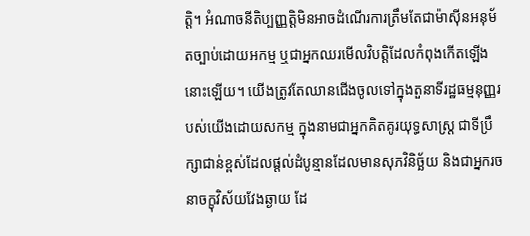ត្តិ។ អំណាចនីតិប្បញ្ញត្តិមិនអាចដំណើរការត្រឹមតែជាម៉ាស៊ីនអនុម័តច្បាប់ដោយអកម្ម ឬជាអ្នកឈរមើលវិបត្តិដែលកំពុងកើតឡើងនោះឡើយ។ យើងត្រូវតែឈានជើងចូលទៅក្នុងតួនាទីរដ្ឋធម្មនុញ្ញរបស់យើងដោយសកម្ម ក្នុងនាមជាអ្នកគិតគូរយុទ្ធសាស្ត្រ ជាទីប្រឹក្សាជាន់ខ្ពស់ដែលផ្តល់ដំបូន្មានដែលមានសុភវិនិច្ឆ័យ និងជាអ្នករចនាចក្ខុវិស័យវែងឆ្ងាយ ដែ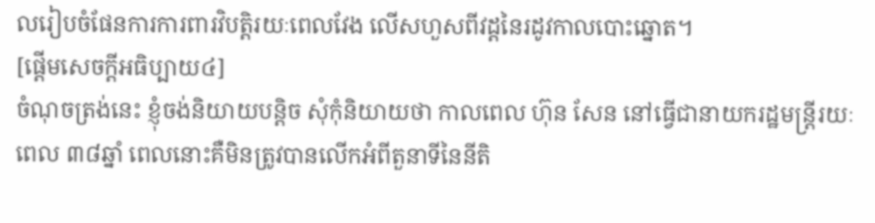លរៀបចំផែនការការពារវិបត្តិរយៈពេលវែង លើសហួសពីវដ្តនៃរដូវកាលបោះឆ្នោត។
[ផ្ដើមសេចក្ដីអធិប្បាយ៤]
ចំណុចត្រង់នេះ ខ្ញុំចង់និយាយបន្តិច សុំកុំនិយាយថា កាលពេល ហ៊ុន សែន នៅធ្វើជានាយករដ្ឋមន្រ្តីរយៈពេល ៣៨ឆ្នាំ ពេលនោះគឺមិនត្រូវបានលើកអំពីតួនាទីនៃនីតិ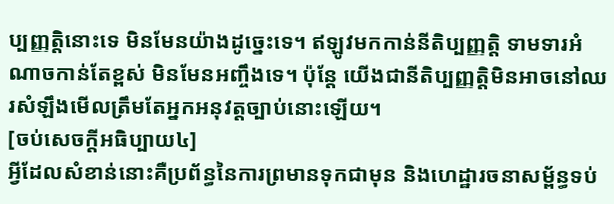ប្បញ្ញត្តិនោះទេ មិនមែនយ៉ាងដូច្នេះទេ។ ឥឡូវមកកាន់នីតិប្បញ្ញត្តិ ទាមទារអំណាចកាន់តែខ្ពស់ មិនមែនអញ្ចឹងទេ។ ប៉ុន្តែ យើងជានីតិប្បញ្ញត្តិមិនអាចនៅឈរសំឡឹងមើលត្រឹមតែអ្នកអនុវត្តច្បាប់នោះឡើយ។
[ចប់សេចក្ដីអធិប្បាយ៤]
អ្វីដែលសំខាន់នោះគឺប្រព័ន្ធនៃការព្រមានទុកជាមុន និងហេដ្ឋារចនាសម្ព័ន្ធទប់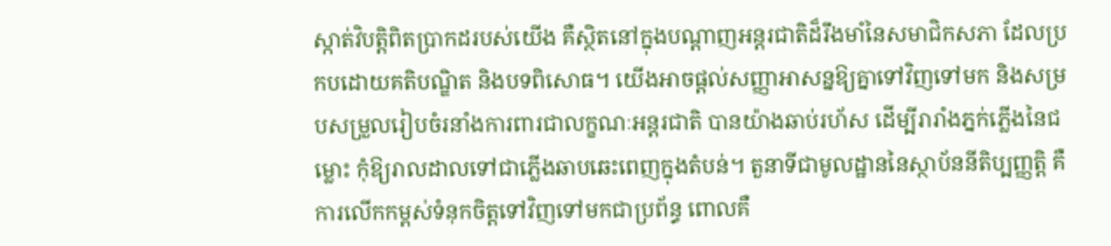ស្កាត់វិបត្តិពិតប្រាកដរបស់យើង គឺស្ថិតនៅក្នុងបណ្តាញអន្តរជាតិដ៏រឹងមាំនៃសមាជិកសភា ដែលប្រកបដោយគតិបណ្ឌិត និងបទពិសោធ។ យើងអាចផ្តល់សញ្ញាអាសន្នឱ្យគ្នាទៅវិញទៅមក និងសម្របសម្រួលរៀបចំរនាំងការពារជាលក្ខណៈអន្តរជាតិ បានយ៉ាងឆាប់រហ័ស ដើម្បីរារាំងភ្នក់ភ្លើងនៃជម្លោះ កុំឱ្យរាលដាលទៅជាភ្លើងឆាបឆេះពេញក្នុងតំបន់។ តួនាទីជាមូលដ្ឋាននៃស្ថាប័ននីតិប្បញ្ញត្តិ គឺការលើកកម្ពស់ទំនុកចិត្តទៅវិញទៅមកជាប្រព័ន្ធ ពោលគឺ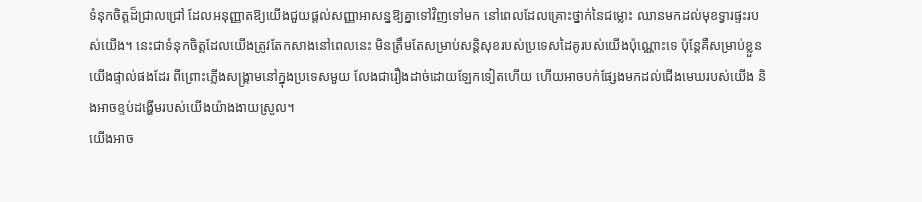ទំនុកចិត្តដ៏ជ្រាលជ្រៅ ដែលអនុញ្ញាតឱ្យយើងជួយផ្តល់សញ្ញាអាសន្នឱ្យគ្នាទៅវិញទៅមក នៅពេលដែលគ្រោះថ្នាក់នៃជម្លោះ ឈានមកដល់មុខទ្វារផ្ទះរបស់យើង។ នេះជាទំនុកចិត្តដែលយើងត្រូវតែកសាងនៅពេលនេះ មិនត្រឹមតែសម្រាប់សន្តិសុខរបស់ប្រទេសដៃគូរបស់យើងប៉ុណ្ណោះទេ ប៉ុន្តែគឺសម្រាប់ខ្លួនយើងផ្ទាល់ផងដែរ ពីព្រោះភ្លើងសង្គ្រាមនៅក្នុងប្រទេសមួយ លែងជារឿងដាច់ដោយឡែកទៀតហើយ ហើយអាចបក់ផ្សែងមកដល់ជើងមេឃរបស់យើង និងអាចខ្ទប់ដង្ហើមរបស់យើងយ៉ាងងាយស្រួល។
យើងអាច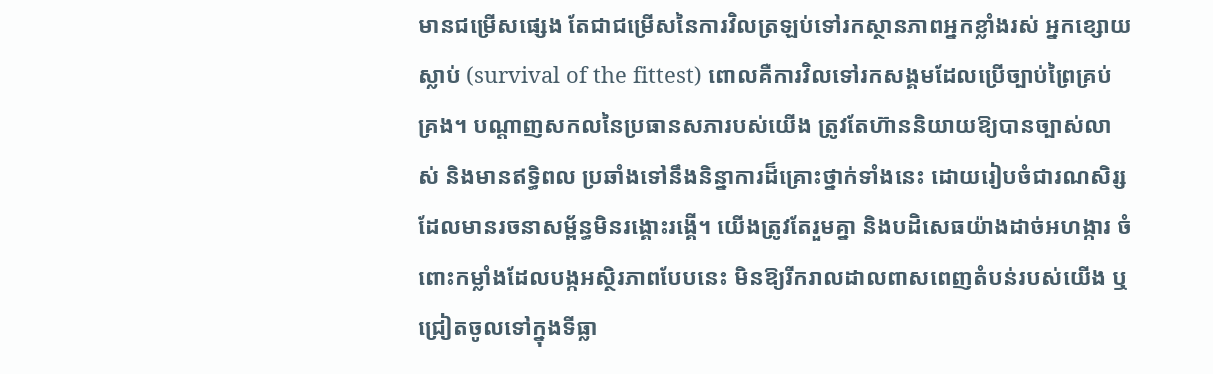មានជម្រើសផ្សេង តែជាជម្រើសនៃការវិលត្រឡប់ទៅរកស្ថានភាពអ្នកខ្លាំងរស់ អ្នកខ្សោយស្លាប់ (survival of the fittest) ពោលគឺការវិលទៅរកសង្គមដែលប្រើច្បាប់ព្រៃគ្រប់គ្រង។ បណ្តាញសកលនៃប្រធានសភារបស់យើង ត្រូវតែហ៊ាននិយាយឱ្យបានច្បាស់លាស់ និងមានឥទ្ធិពល ប្រឆាំងទៅនឹងនិន្នាការដ៏គ្រោះថ្នាក់ទាំងនេះ ដោយរៀបចំជារណសិរ្ស ដែលមានរចនាសម្ព័ន្ធមិនរង្គោះរង្គើ។ យើងត្រូវតែរួមគ្នា និងបដិសេធយ៉ាងដាច់អហង្ការ ចំពោះកម្លាំងដែលបង្កអស្ថិរភាពបែបនេះ មិនឱ្យរីករាលដាលពាសពេញតំបន់របស់យើង ឬជ្រៀតចូលទៅក្នុងទីធ្លា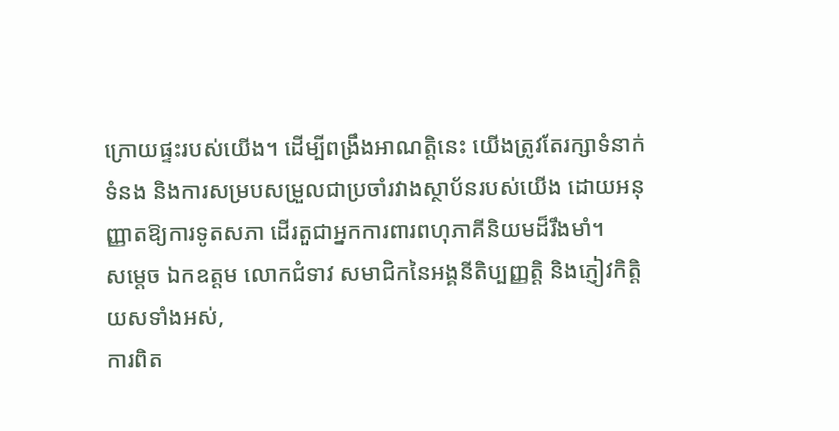ក្រោយផ្ទះរបស់យើង។ ដើម្បីពង្រឹងអាណត្តិនេះ យើងត្រូវតែរក្សាទំនាក់ទំនង និងការសម្របសម្រួលជាប្រចាំរវាងស្ថាប័នរបស់យើង ដោយអនុញ្ញាតឱ្យការទូតសភា ដើរតួជាអ្នកការពារពហុភាគីនិយមដ៏រឹងមាំ។
សម្តេច ឯកឧត្តម លោកជំទាវ សមាជិកនៃអង្គនីតិប្បញ្ញត្តិ និងភ្ញៀវកិត្តិយសទាំងអស់,
ការពិត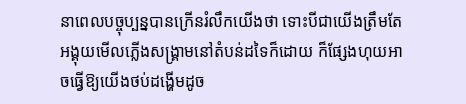នាពេលបច្ចុប្បន្នបានក្រើនរំលឹកយើងថា ទោះបីជាយើងត្រឹមតែអង្គុយមើលភ្លើងសង្គ្រាមនៅតំបន់ដទៃក៏ដោយ ក៏ផ្សែងហុយអាចធ្វើឱ្យយើងថប់ដង្ហើមដូច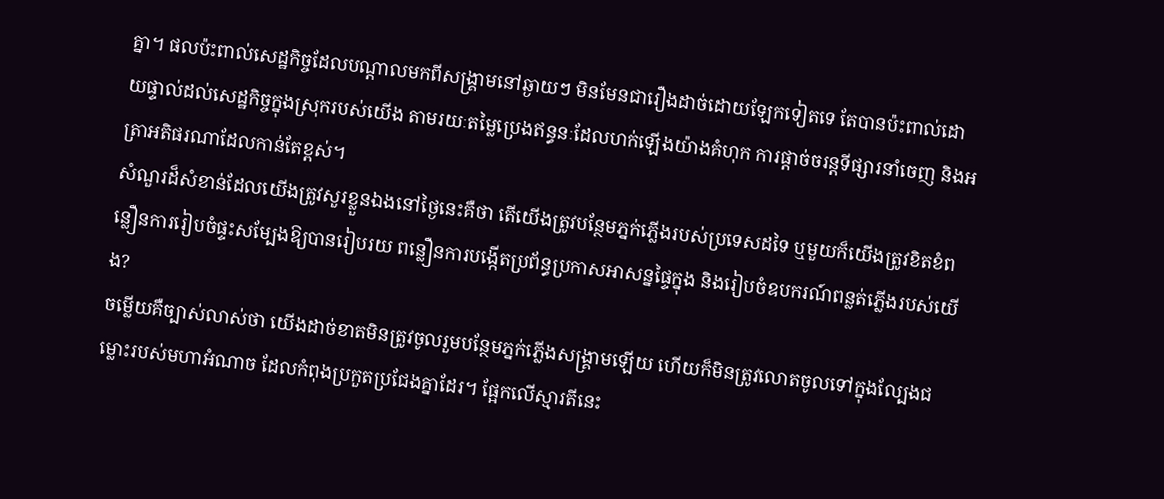គ្នា។ ផលប៉ះពាល់សេដ្ឋកិច្ចដែលបណ្តាលមកពីសង្គ្រាមនៅឆ្ងាយៗ មិនមែនជារឿងដាច់ដោយឡែកទៀតទេ តែបានប៉ះពាល់ដោយផ្ទាល់ដល់សេដ្ឋកិច្ចក្នុងស្រុករបស់យើង តាមរយៈតម្លៃប្រេងឥន្ធនៈដែលហក់ឡើងយ៉ាងគំហុក ការផ្តាច់ចរន្តទីផ្សារនាំចេញ និងអត្រាអតិផរណាដែលកាន់តែខ្ពស់។
សំណួរដ៏សំខាន់ដែលយើងត្រូវសួរខ្លួនឯងនៅថ្ងៃនេះគឺថា តើយើងត្រូវបន្ថែមភ្នក់ភ្លើងរបស់ប្រទេសដទៃ ឬមួយក៏យើងត្រូវខិតខំពន្លឿនការរៀបចំផ្ទះសម្បែងឱ្យបានរៀបរយ ពន្លឿនការបង្កើតប្រព័ន្ធប្រកាសអាសន្នផ្ទៃក្នុង និងរៀបចំឧបករណ៍ពន្លត់ភ្លើងរបស់យើង?
ចម្លើយគឺច្បាស់លាស់ថា យើងដាច់ខាតមិនត្រូវចូលរួមបន្ថែមភ្នក់ភ្លើងសង្គ្រាមឡើយ ហើយក៏មិនត្រូវលោតចូលទៅក្នុងល្បែងជម្លោះរបស់មហាអំណាច ដែលកំពុងប្រកួតប្រជែងគ្នាដែរ។ ផ្អែកលើស្មារតីនេះ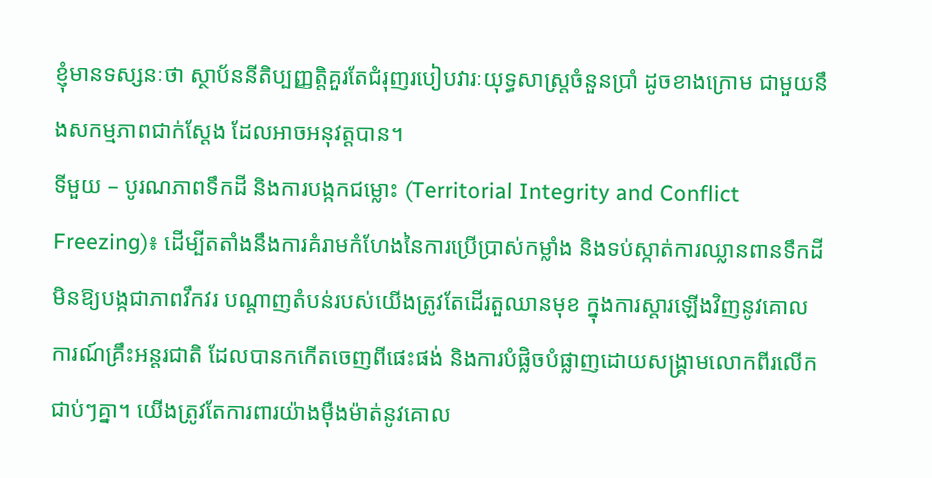ខ្ញុំមានទស្សនៈថា ស្ថាប័ននីតិប្បញ្ញត្តិគួរតែជំរុញរបៀបវារៈយុទ្ធសាស្ត្រចំនួនប្រាំ ដូចខាងក្រោម ជាមួយនឹងសកម្មភាពជាក់ស្តែង ដែលអាចអនុវត្តបាន។
ទីមួយ – បូរណភាពទឹកដី និងការបង្កកជម្លោះ (Territorial Integrity and Conflict Freezing)៖ ដើម្បីតតាំងនឹងការគំរាមកំហែងនៃការប្រើប្រាស់កម្លាំង និងទប់ស្កាត់ការឈ្លានពានទឹកដីមិនឱ្យបង្កជាភាពវឹកវរ បណ្តាញតំបន់របស់យើងត្រូវតែដើរតួឈានមុខ ក្នុងការស្តារឡើងវិញនូវគោលការណ៍គ្រឹះអន្តរជាតិ ដែលបានកកើតចេញពីផេះផង់ និងការបំផ្លិចបំផ្លាញដោយសង្គ្រាមលោកពីរលើកជាប់ៗគ្នា។ យើងត្រូវតែការពារយ៉ាងម៉ឺងម៉ាត់នូវគោល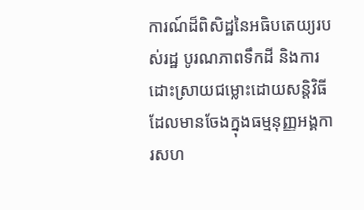ការណ៍ដ៏ពិសិដ្ឋនៃអធិបតេយ្យរបស់រដ្ឋ បូរណភាពទឹកដី និងការដោះស្រាយជម្លោះដោយសន្តិវិធី ដែលមានចែងក្នុងធម្មនុញ្ញអង្គការសហ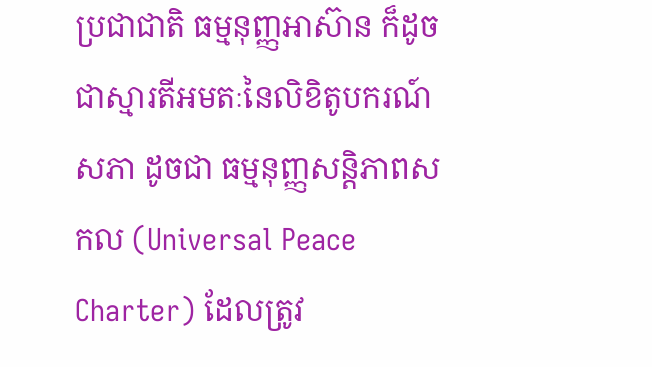ប្រជាជាតិ ធម្មនុញ្ញអាស៊ាន ក៏ដូចជាស្មារតីអមតៈនៃលិខិតូបករណ៍សភា ដូចជា ធម្មនុញ្ញសន្តិភាពសកល (Universal Peace Charter) ដែលត្រូវ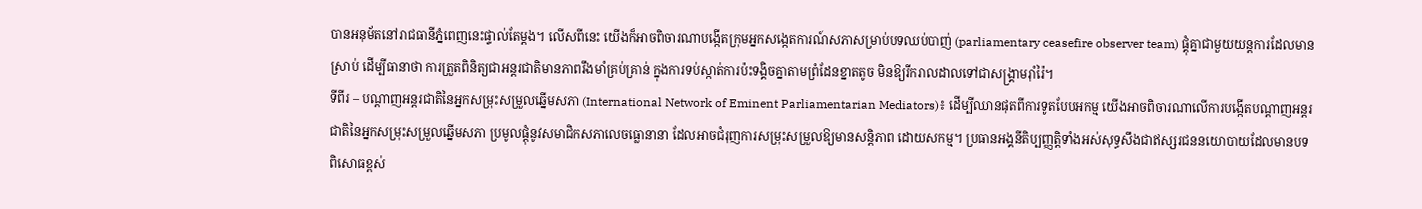បានអនុម័តនៅរាជធានីភ្នំពេញនេះផ្ទាល់តែម្តង។ លើសពីនេះ យើងក៏អាចពិចារណាបង្កើតក្រុមអ្នកសង្កេតការណ៍សភាសម្រាប់បទឈប់បាញ់ (parliamentary ceasefire observer team) ផ្គុំគ្នាជាមួយយន្តការដែលមានស្រាប់ ដើម្បីធានាថា ការត្រួតពិនិត្យជាអន្តរជាតិមានភាពរឹងមាំគ្រប់គ្រាន់ ក្នុងការទប់ស្កាត់ការប៉ះទង្គិចគ្នាតាមព្រំដែនខ្នាតតូច មិនឱ្យរីករាលដាលទៅជាសង្គ្រាមរ៉ាំរ៉ៃ។
ទីពីរ – បណ្តាញអន្តរជាតិនៃអ្នកសម្រុះសម្រួលឆ្នើមសភា (International Network of Eminent Parliamentarian Mediators)៖ ដើម្បីឈានផុតពីការទូតបែបអកម្ម យើងអាចពិចារណាលើការបង្កើតបណ្តាញអន្តរជាតិនៃអ្នកសម្រុះសម្រួលឆ្នើមសភា ប្រមូលផ្តុំនូវសមាជិកសភាលេចធ្លោនានា ដែលអាចជំរុញការសម្រុះសម្រួលឱ្យមានសន្តិភាព ដោយសកម្ម។ ប្រធានអង្គនីតិប្បញ្ញត្តិទាំងអស់សុទ្ធសឹងជាឥស្សរជននយោបាយដែលមានបទពិសោធខ្ពស់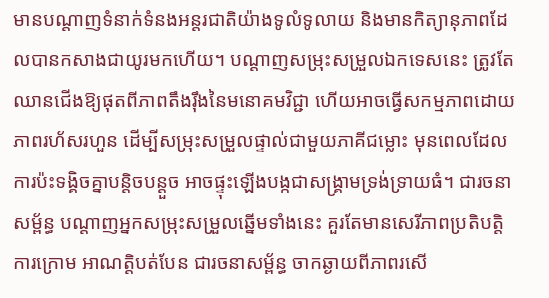មានបណ្តាញទំនាក់ទំនងអន្តរជាតិយ៉ាងទូលំទូលាយ និងមានកិត្យានុភាពដែលបានកសាងជាយូរមកហើយ។ បណ្តាញសម្រុះសម្រួលឯកទេសនេះ ត្រូវតែឈានជើងឱ្យផុតពីភាពតឹងរ៉ឹងនៃមនោគមវិជ្ជា ហើយអាចធ្វើសកម្មភាពដោយភាពរហ័សរហួន ដើម្បីសម្រុះសម្រួលផ្ទាល់ជាមួយភាគីជម្លោះ មុនពេលដែលការប៉ះទង្គិចគ្នាបន្តិចបន្តួច អាចផ្ទុះឡើងបង្កជាសង្គ្រាមទ្រង់ទ្រាយធំ។ ជារចនាសម្ព័ន្ធ បណ្តាញអ្នកសម្រុះសម្រួលឆ្នើមទាំងនេះ គួរតែមានសេរីភាពប្រតិបត្តិការក្រោម អាណត្តិបត់បែន ជារចនាសម្ព័ន្ធ ចាកឆ្ងាយពីភាពរសើ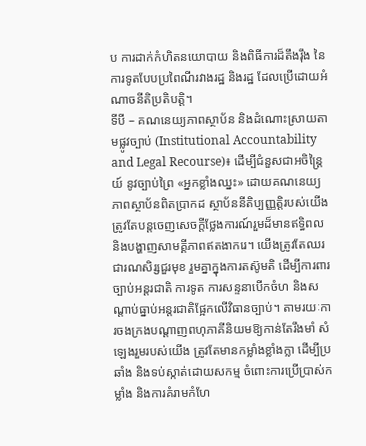ប ការដាក់កំហិតនយោបាយ និងពិធីការដ៏តឹងរ៉ឹង នៃការទូតបែបប្រពៃណីរវាងរដ្ឋ និងរដ្ឋ ដែលប្រើដោយអំណាចនីតិប្រតិបត្តិ។
ទីបី – គណនេយ្យភាពស្ថាប័ន និងដំណោះស្រាយតាមផ្លូវច្បាប់ (Institutional Accountability and Legal Recourse)៖ ដើម្បីជំនួសជាអចិន្ត្រៃយ៍ នូវច្បាប់ព្រៃ «អ្នកខ្លាំងឈ្នះ» ដោយគណនេយ្យភាពស្ថាប័នពិតប្រាកដ ស្ថាប័ននីតិប្បញ្ញត្តិរបស់យើងត្រូវតែបន្តចេញសេចក្តីថ្លែងការណ៍រួមដ៏មានឥទ្ធិពល និងបង្ហាញសាមគ្គីភាពឥតងាករេ។ យើងត្រូវតែឈរជារណសិរ្សជួរមុខ រួមគ្នាក្នុងការតស៊ូមតិ ដើម្បីការពារច្បាប់អន្តរជាតិ ការទូត ការសន្ទនាបើកចំហ និងសណ្តាប់ធ្នាប់អន្តរជាតិផ្អែកលើវិធានច្បាប់។ តាមរយៈការចងក្រងបណ្តាញពហុភាគីនិយមឱ្យកាន់តែរឹងមាំ សំឡេងរួមរបស់យើង ត្រូវតែមានកម្លាំងខ្លាំងក្លា ដើម្បីប្រឆាំង និងទប់ស្កាត់ដោយសកម្ម ចំពោះការប្រើប្រាស់កម្លាំង និងការគំរាមកំហែ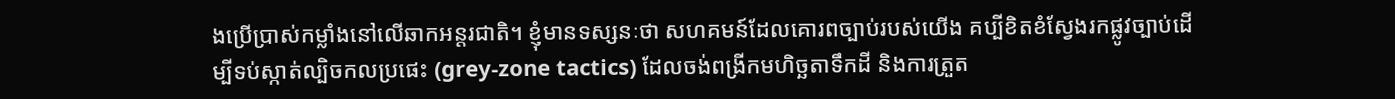ងប្រើប្រាស់កម្លាំងនៅលើឆាកអន្តរជាតិ។ ខ្ញុំមានទស្សនៈថា សហគមន៍ដែលគោរពច្បាប់របស់យើង គប្បីខិតខំស្វែងរកផ្លូវច្បាប់ដើម្បីទប់ស្កាត់ល្បិចកលប្រផេះ (grey-zone tactics) ដែលចង់ពង្រីកមហិច្ឆតាទឹកដី និងការត្រួត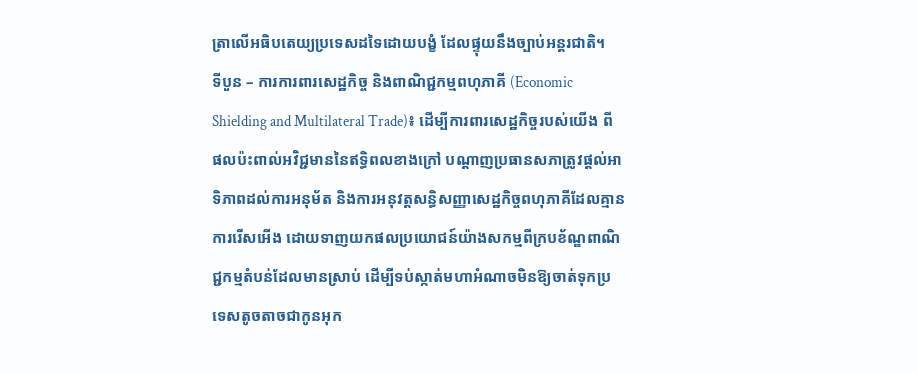ត្រាលើអធិបតេយ្យប្រទេសដទៃដោយបង្ខំ ដែលផ្ទុយនឹងច្បាប់អន្តរជាតិ។
ទីបួន – ការការពារសេដ្ឋកិច្ច និងពាណិជ្ជកម្មពហុភាគី (Economic Shielding and Multilateral Trade)៖ ដើម្បីការពារសេដ្ឋកិច្ចរបស់យើង ពីផលប៉ះពាល់អវិជ្ជមាននៃឥទ្ធិពលខាងក្រៅ បណ្តាញប្រធានសភាត្រូវផ្តល់អាទិភាពដល់ការអនុម័ត និងការអនុវត្តសន្ធិសញ្ញាសេដ្ឋកិច្ចពហុភាគីដែលគ្មានការរើសអើង ដោយទាញយកផលប្រយោជន៍យ៉ាងសកម្មពីក្របខ័ណ្ឌពាណិជ្ជកម្មតំបន់ដែលមានស្រាប់ ដើម្បីទប់ស្កាត់មហាអំណាចមិនឱ្យចាត់ទុកប្រទេសតូចតាចជាកូនអុក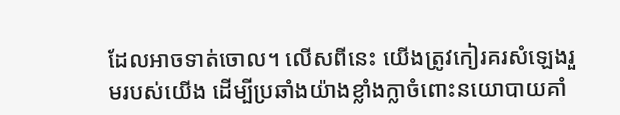ដែលអាចទាត់ចោល។ លើសពីនេះ យើងត្រូវកៀរគរសំឡេងរួមរបស់យើង ដើម្បីប្រឆាំងយ៉ាងខ្លាំងក្លាចំពោះនយោបាយគាំ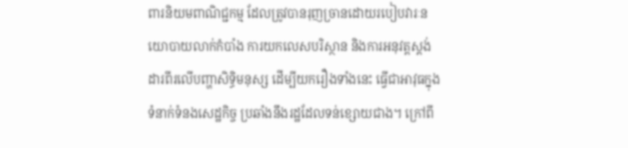ពារនិយមពាណិជ្ជកម្ម ដែលត្រូវបានរុញច្រានដោយរបៀបវារៈនយោបាយលាក់កំបាំង ការយកលេសបរិស្ថាន និងការអនុវត្តស្តង់ដារពីរលើបញ្ហាសិទ្ធិមនុស្ស ដើម្បីយករឿងទាំងនេះ ធ្វើជាអាវុធក្នុងទំនាក់ទំនងសេដ្ឋកិច្ច ប្រឆាំងនឹងរដ្ឋដែលទន់ខ្សោយជាង។ ក្រៅពី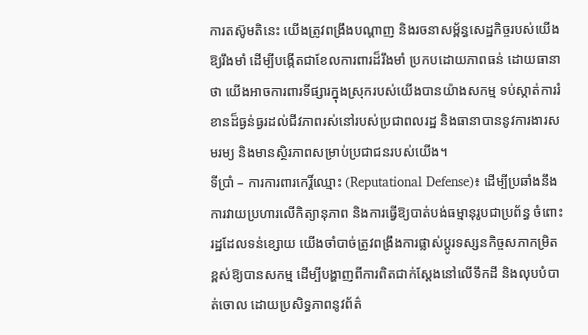ការតស៊ូមតិនេះ យើងត្រូវពង្រឹងបណ្តាញ និងរចនាសម្ព័ន្ធសេដ្ឋកិច្ចរបស់យើងឱ្យរឹងមាំ ដើម្បីបង្កើតជាខែលការពារដ៏រឹងមាំ ប្រកបដោយភាពធន់ ដោយធានាថា យើងអាចការពារទីផ្សារក្នុងស្រុករបស់យើងបានយ៉ាងសកម្ម ទប់ស្កាត់ការរំខានដ៏ធ្ងន់ធ្ងរដល់ជីវភាពរស់នៅរបស់ប្រជាពលរដ្ឋ និងធានាបាននូវការងារសមរម្យ និងមានស្ថិរភាពសម្រាប់ប្រជាជនរបស់យើង។
ទីប្រាំ – ការការពារកេរ្តិ៍ឈ្មោះ (Reputational Defense)៖ ដើម្បីប្រឆាំងនឹងការវាយប្រហារលើកិត្យានុភាព និងការធ្វើឱ្យបាត់បង់ធម្មានុរូបជាប្រព័ន្ធ ចំពោះរដ្ឋដែលទន់ខ្សោយ យើងចាំបាច់ត្រូវពង្រឹងការផ្លាស់ប្តូរទស្សនកិច្ចសភាកម្រិតខ្ពស់ឱ្យបានសកម្ម ដើម្បីបង្ហាញពីការពិតជាក់ស្តែងនៅលើទឹកដី និងលុបបំបាត់ចោល ដោយប្រសិទ្ធភាពនូវព័ត៌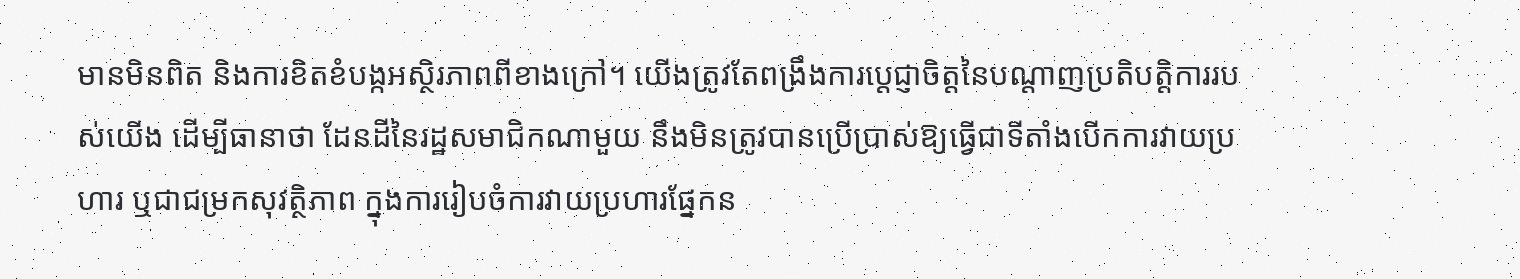មានមិនពិត និងការខិតខំបង្កអស្ថិរភាពពីខាងក្រៅ។ យើងត្រូវតែពង្រឹងការប្តេជ្ញាចិត្តនៃបណ្តាញប្រតិបត្តិការរបស់យើង ដើម្បីធានាថា ដែនដីនៃរដ្ឋសមាជិកណាមួយ នឹងមិនត្រូវបានប្រើប្រាស់ឱ្យធ្វើជាទីតាំងបើកការវាយប្រហារ ឬជាជម្រកសុវត្ថិភាព ក្នុងការរៀបចំការវាយប្រហារផ្នែកន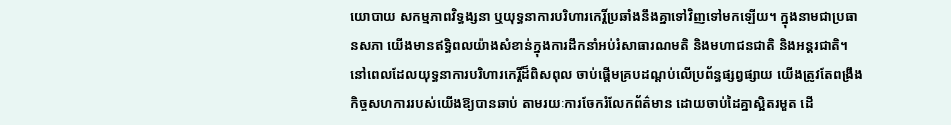យោបាយ សកម្មភាពវិទ្ធង្សនា ឬយុទ្ធនាការបរិហារកេរ្តិ៍ប្រឆាំងនឹងគ្នាទៅវិញទៅមកឡើយ។ ក្នុងនាមជាប្រធានសភា យើងមានឥទ្ធិពលយ៉ាងសំខាន់ក្នុងការដឹកនាំអប់រំសាធារណមតិ និងមហាជនជាតិ និងអន្តរជាតិ។ នៅពេលដែលយុទ្ធនាការបរិហារកេរ្តិ៍ដ៏ពិសពុល ចាប់ផ្តើមគ្របដណ្តប់លើប្រព័ន្ធផ្សព្វផ្សាយ យើងត្រូវតែពង្រឹងកិច្ចសហការរបស់យើងឱ្យបានឆាប់ តាមរយៈការចែករំលែកព័ត៌មាន ដោយចាប់ដៃគ្នាស្អិតរមួត ដើ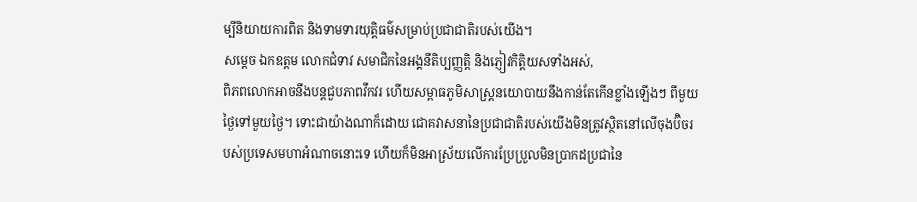ម្បីនិយាយការពិត និងទាមទារយុត្តិធម៌សម្រាប់ប្រជាជាតិរបស់យើង។
សម្តេច ឯកឧត្តម លោកជំទាវ សមាជិកនៃអង្គនីតិប្បញ្ញត្តិ និងភ្ញៀវកិត្តិយសទាំងអស់,
ពិភពលោកអាចនឹងបន្តជួបភាពវឹកវរ ហើយសម្ពាធភូមិសាស្ត្រនយោបាយនឹងកាន់តែកើនខ្លាំងឡើងៗ ពីមួយថ្ងៃទៅមួយថ្ងៃ។ ទោះជាយ៉ាងណាក៏ដោយ ជោគវាសនានៃប្រជាជាតិរបស់យើងមិនត្រូវស្ថិតនៅលើចុងប៊ិចរបស់ប្រទេសមហាអំណាចនោះទេ ហើយក៏មិនអាស្រ័យលើការប្រែប្រួលមិនប្រាកដប្រជានៃ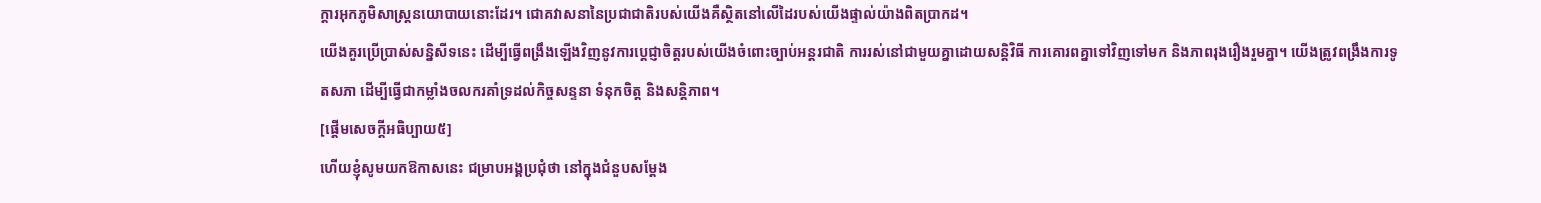ក្តារអុកភូមិសាស្ត្រនយោបាយនោះដែរ។ ជោគវាសនានៃប្រជាជាតិរបស់យើងគឺស្ថិតនៅលើដៃរបស់យើងផ្ទាល់យ៉ាងពិតប្រាកដ។
យើងគួរប្រើប្រាស់សន្និសីទនេះ ដើម្បីធ្វើពង្រឹងឡើងវិញនូវការប្តេជ្ញាចិត្តរបស់យើងចំពោះច្បាប់អន្តរជាតិ ការរស់នៅជាមួយគ្នាដោយសន្តិវិធី ការគោរពគ្នាទៅវិញទៅមក និងភាពរុងរឿងរួមគ្នា។ យើងត្រូវពង្រឹងការទូតសភា ដើម្បីធ្វើជាកម្លាំងចលករគាំទ្រដល់កិច្ចសន្ទនា ទំនុកចិត្ត និងសន្តិភាព។
[ផ្ដើមសេចក្ដីអធិប្បាយ៥]
ហើយខ្ញុំសូមយកឱកាសនេះ ជម្រាបអង្គប្រជុំថា នៅក្នុងជំនួបសម្ដែង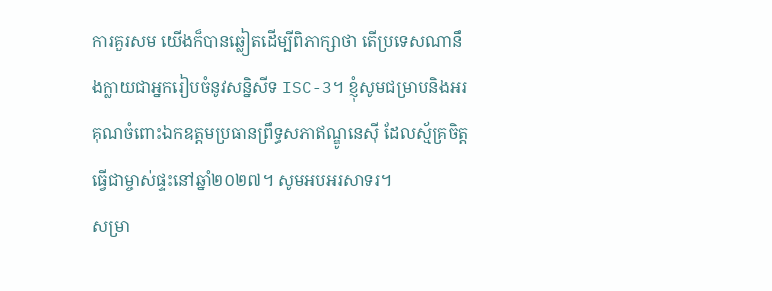ការគួរសម យើងក៏បានឆ្លៀតដើម្បីពិភាក្សាថា តើប្រទេសណានឹងក្លាយជាអ្នករៀបចំនូវសន្និសីទ ISC-3។ ខ្ញុំសូមជម្រាបនិងអរគុណចំពោះឯកឧត្ដមប្រធានព្រឹទ្ធសភាឥណ្ឌូនេស៊ី ដែលស្ម័គ្រចិត្តធ្វើជាម្ចាស់ផ្ទះនៅឆ្នាំ២០២៧។ សូមអបអរសាទរ។
សម្រា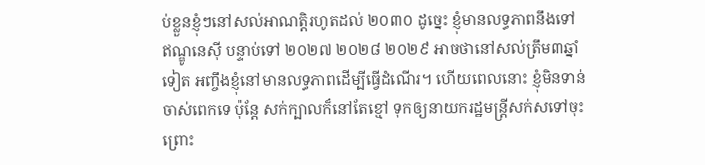ប់ខ្លួនខ្ញុំៗនៅសល់អាណត្តិរហូតដល់ ២០៣០ ដូច្នេះ ខ្ញុំមានលទ្ធភាពនឹងទៅឥណ្ឌូនេស៊ី បន្ទាប់ទៅ ២០២៧ ២០២៨ ២០២៩ អាចថានៅសល់ត្រឹម៣ឆ្នាំទៀត អញ្ចឹងខ្ញុំនៅមានលទ្ធភាពដើម្បីធ្វើដំណើរ។ ហើយពេលនោះ ខ្ញុំមិនទាន់ចាស់ពេកទេ ប៉ុន្តែ សក់ក្បាលក៏នៅតែខ្មៅ ទុកឲ្យនាយករដ្ឋមន្រ្តីសក់សទៅចុះ ព្រោះ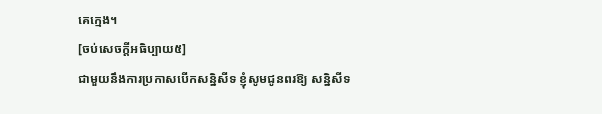គេក្មេង។
[ចប់សេចក្ដីអធិប្បាយ៥]
ជាមួយនឹងការប្រកាសបើកសន្និសីទ ខ្ញុំសូមជូនពរឱ្យ សន្និសីទ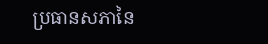ប្រធានសភានៃ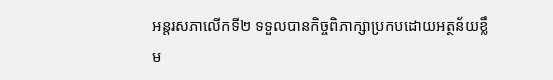អន្តរសភាលើកទី២ ទទួលបានកិច្ចពិភាក្សាប្រកបដោយអត្ថន័យខ្លឹម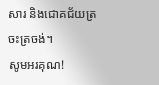សារ និងជោគជ័យត្រចះត្រចង់។
សូមអរគុណ!